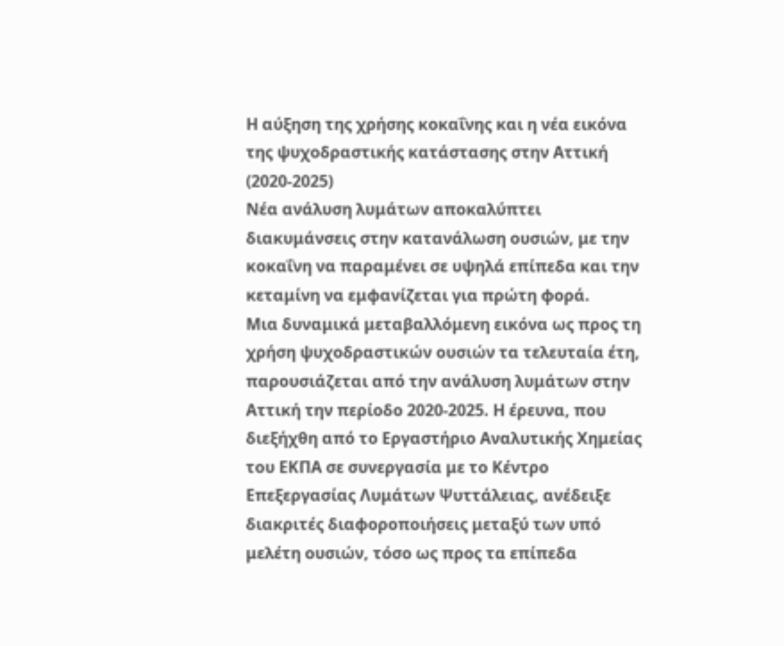Η αύξηση της χρήσης κοκαΐνης και η νέα εικόνα της ψυχοδραστικής κατάστασης στην Αττική (2020-2025)
Νέα ανάλυση λυμάτων αποκαλύπτει διακυμάνσεις στην κατανάλωση ουσιών, με την κοκαΐνη να παραμένει σε υψηλά επίπεδα και την κεταμίνη να εμφανίζεται για πρώτη φορά.
Μια δυναμικά μεταβαλλόμενη εικόνα ως προς τη χρήση ψυχοδραστικών ουσιών τα τελευταία έτη, παρουσιάζεται από την ανάλυση λυμάτων στην Αττική την περίοδο 2020-2025. Η έρευνα, που διεξήχθη από το Εργαστήριο Αναλυτικής Χημείας του ΕΚΠΑ σε συνεργασία με το Κέντρο Επεξεργασίας Λυμάτων Ψυττάλειας, ανέδειξε διακριτές διαφοροποιήσεις μεταξύ των υπό μελέτη ουσιών, τόσο ως προς τα επίπεδα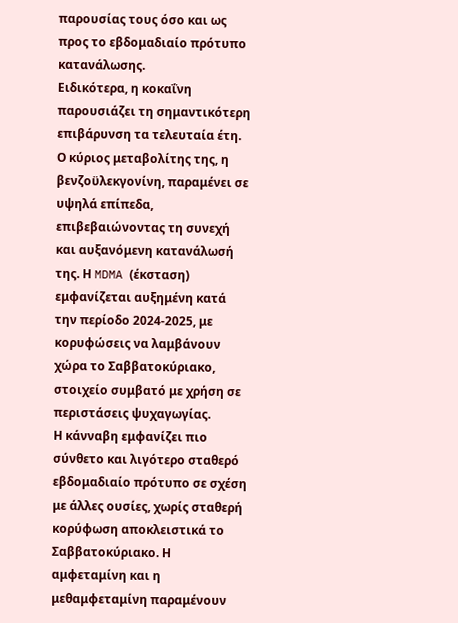παρουσίας τους όσο και ως προς το εβδομαδιαίο πρότυπο κατανάλωσης.
Ειδικότερα, η κοκαΐνη παρουσιάζει τη σημαντικότερη επιβάρυνση τα τελευταία έτη. Ο κύριος μεταβολίτης της, η βενζοϋλεκγονίνη, παραμένει σε υψηλά επίπεδα, επιβεβαιώνοντας τη συνεχή και αυξανόμενη κατανάλωσή της. Η MDMA (έκσταση) εμφανίζεται αυξημένη κατά την περίοδο 2024-2025, με κορυφώσεις να λαμβάνουν χώρα το Σαββατοκύριακο, στοιχείο συμβατό με χρήση σε περιστάσεις ψυχαγωγίας.
Η κάνναβη εμφανίζει πιο σύνθετο και λιγότερο σταθερό εβδομαδιαίο πρότυπο σε σχέση με άλλες ουσίες, χωρίς σταθερή κορύφωση αποκλειστικά το Σαββατοκύριακο. Η αμφεταμίνη και η μεθαμφεταμίνη παραμένουν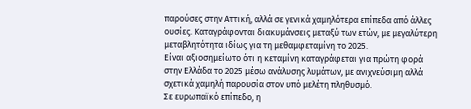παρούσες στην Αττική, αλλά σε γενικά χαμηλότερα επίπεδα από άλλες ουσίες. Καταγράφονται διακυμάνσεις μεταξύ των ετών, με μεγαλύτερη μεταβλητότητα ιδίως για τη μεθαμφεταμίνη το 2025.
Είναι αξιοσημείωτο ότι η κεταμίνη καταγράφεται για πρώτη φορά στην Ελλάδα το 2025 μέσω ανάλυσης λυμάτων, με ανιχνεύσιμη αλλά σχετικά χαμηλή παρουσία στον υπό μελέτη πληθυσμό.
Σε ευρωπαϊκό επίπεδο, η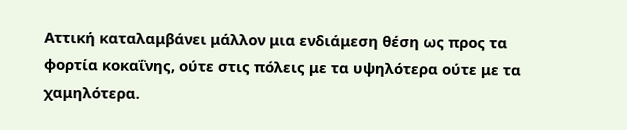Αττική καταλαμβάνει μάλλον μια ενδιάμεση θέση ως προς τα φορτία κοκαΐνης, ούτε στις πόλεις με τα υψηλότερα ούτε με τα χαμηλότερα.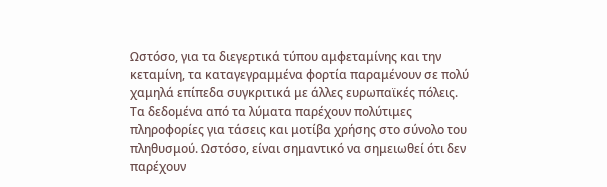Ωστόσο, για τα διεγερτικά τύπου αμφεταμίνης και την κεταμίνη, τα καταγεγραμμένα φορτία παραμένουν σε πολύ χαμηλά επίπεδα συγκριτικά με άλλες ευρωπαϊκές πόλεις.
Τα δεδομένα από τα λύματα παρέχουν πολύτιμες πληροφορίες για τάσεις και μοτίβα χρήσης στο σύνολο του πληθυσμού. Ωστόσο, είναι σημαντικό να σημειωθεί ότι δεν παρέχουν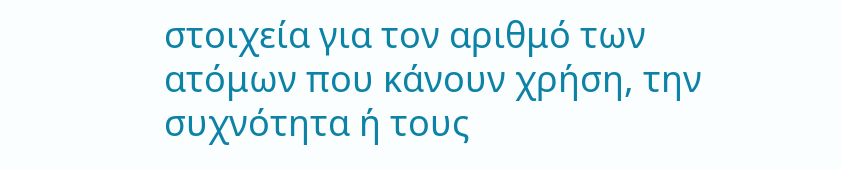στοιχεία για τον αριθμό των ατόμων που κάνουν χρήση, την συχνότητα ή τους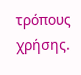τρόπους χρήσης.